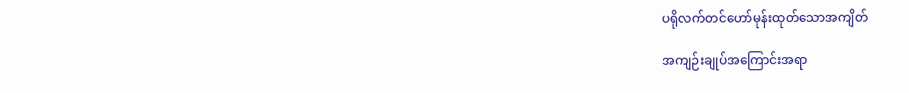ပရိုလက်တင်ဟော်မုန်းထုတ်သောအကျိတ်

အကျဉ်းချုပ်အကြောင်းအရာ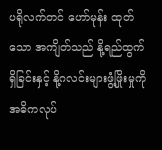ပရိုလက်တင် ဟော်မုန်း ထုတ်သော အကျိတ်သည် နို့ရည်ထွက်ရှိခြင်းနှင့် နို့ဂလင်းများဖွံ့ဖြိုးမှုကို အဓိကလုပ်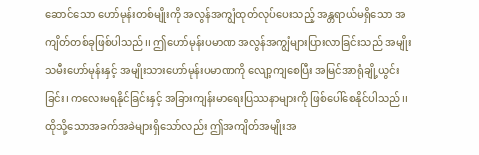ဆောင်သော ဟော်မုန်းတစ်မျိုးကို အလွန်အကျွံထုတ်လုပ်ပေးသည့် အန္တရာယ်မရှိသော အကျိတ်တစ်ခုဖြစ်ပါသည်၊၊ ဤဟော်မုန်းပမာဏ အလွန်အကျွံများပြားလာခြင်းသည် အမျိုးသမီးဟော်မုန်းနှင့် အမျိုးသားဟော်မုန်းပမာဏကို လျော့ကျစေပြီး အမြင်အာရုံချို့ယွင်းခြင်း၊ ကလေးမရနိုင်ခြင်းနှင့် အခြားကျန်းမာရေးပြဿနာများကို ဖြစ်ပေါ်စေနိုင်ပါသည်၊၊ ထိုသို့သောအခက်အခဲများရှိသော်လည်း ဤအကျိတ်အမျိုးအ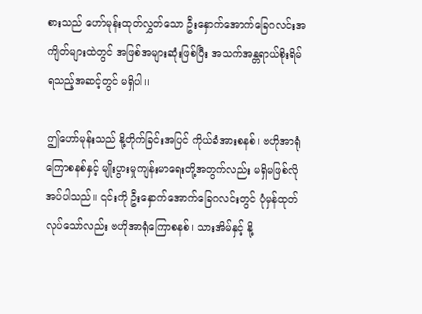စားသည် ဟော်မုန်းထုတ်လွှတ်သော ဦးနှောက်အောက်ခြေဂလင်းအကျိတ်များထဲတွင် အဖြစ်အများဆုံးဖြစ်ပြီး အသက်အန္တရာယ်စိုးရိမ်ရသည့်အဆင့်တွင် မရှိပါ၊၊

ဤဟော်မုန်းသည် နို့တိုက်ခြင်းအပြင် ကိုယ်ခံအားစနစ်၊ ဗဟိုအာရုံကြောစနစ်နှင့် မျိုးပွားမှုကျန်းမာရေးတို့အတွက်လည်း မရှိမဖြစ်လိုအပ်ပါသည်၊၊ ၎င်းကို ဦးနှောက်အောက်ခြေဂလင်းတွင် ပုံမှန်ထုတ်လုပ်သော်လည်း ဗဟိုအာရုံကြောစနစ်၊ သားအိမ်နှင့် နို့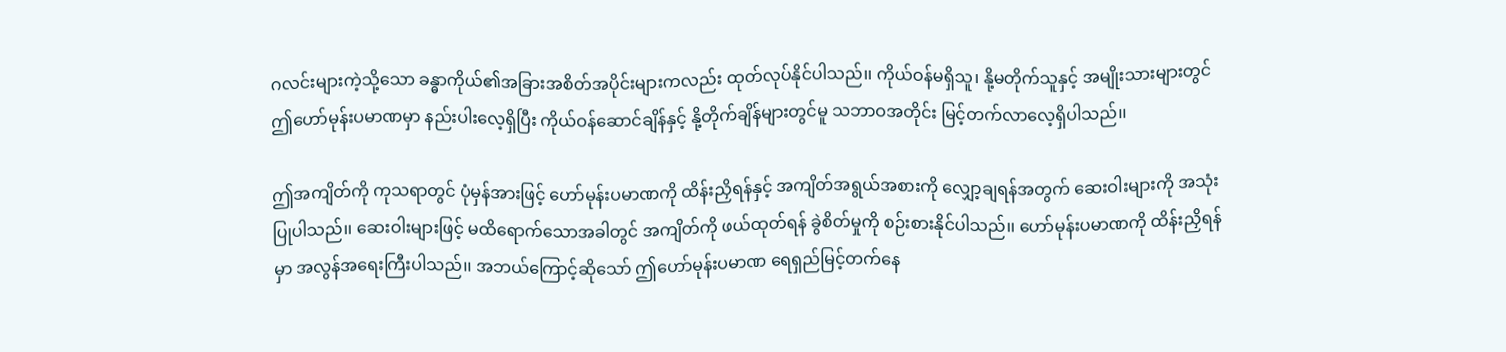ဂလင်းများကဲ့သို့သော ခန္ဓာကိုယ်၏အခြားအစိတ်အပိုင်းများကလည်း ထုတ်လုပ်နိုင်ပါသည်၊၊ ကိုယ်ဝန်မရှိသူ၊ နို့မတိုက်သူနှင့် အမျိုးသားများတွင် ဤဟော်မုန်းပမာဏမှာ နည်းပါးလေ့ရှိပြီး ကိုယ်ဝန်ဆောင်ချိန်နှင့် နို့တိုက်ချိန်များတွင်မူ သဘာဝအတိုင်း မြင့်တက်လာလေ့ရှိပါသည်၊၊

ဤအကျိတ်ကို ကုသရာတွင် ပုံမှန်အားဖြင့် ဟော်မုန်းပမာဏကို ထိန်းညှိရန်နှင့် အကျိတ်အရွယ်အစားကို လျှော့ချရန်အတွက် ဆေးဝါးများကို အသုံးပြုပါသည်၊၊ ဆေးဝါးများဖြင့် မထိရောက်သောအခါတွင် အကျိတ်ကို ဖယ်ထုတ်ရန် ခွဲစိတ်မှုကို စဉ်းစားနိုင်ပါသည်၊၊ ဟော်မုန်းပမာဏကို ထိန်းညှိရန်မှာ အလွန်အရေးကြီးပါသည်၊၊ အဘယ်ကြောင့်ဆိုသော် ဤဟော်မုန်းပမာဏ ရေရှည်မြင့်တက်နေ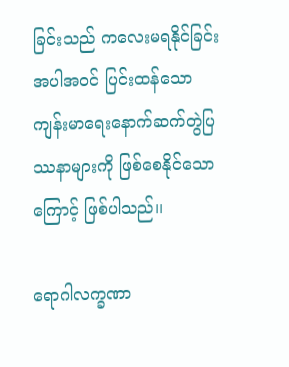ခြင်းသည် ကလေးမရနိုင်ခြင်းအပါအဝင် ပြင်းထန်သော ကျန်းမာရေးနောက်ဆက်တွဲပြဿနာများကို ဖြစ်စေနိုင်သောကြောင့် ဖြစ်ပါသည်၊၊

ရောဂါလက္ခဏာ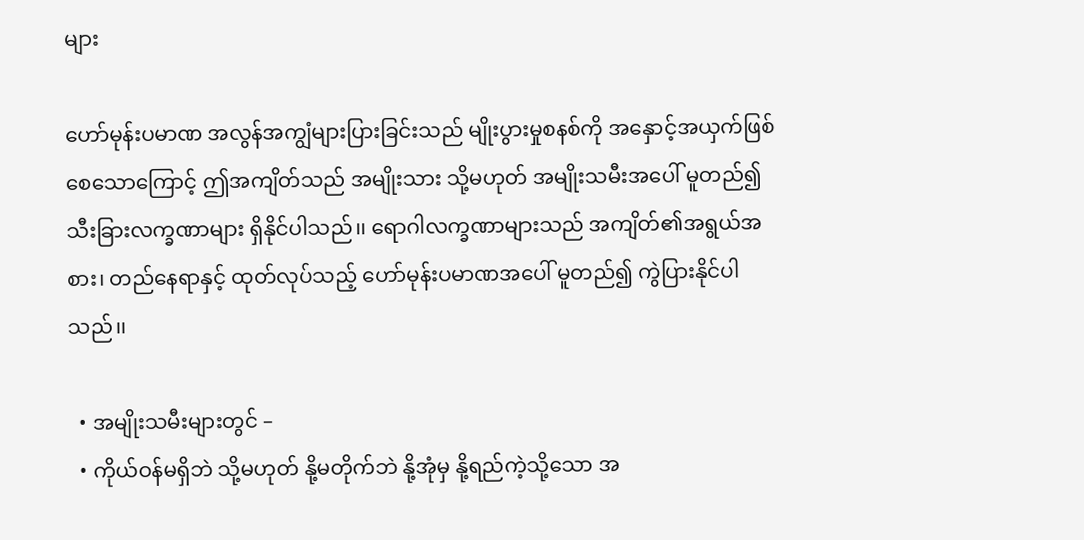များ

ဟော်မုန်းပမာဏ အလွန်အကျွံများပြားခြင်းသည် မျိုးပွားမှုစနစ်ကို အနှောင့်အယှက်ဖြစ်စေသောကြောင့် ဤအကျိတ်သည် အမျိုးသား သို့မဟုတ် အမျိုးသမီးအပေါ် မူတည်၍ သီးခြားလက္ခဏာများ ရှိနိုင်ပါသည်၊၊ ရောဂါလက္ခဏာများသည် အကျိတ်၏အရွယ်အစား၊ တည်နေရာနှင့် ထုတ်လုပ်သည့် ဟော်မုန်းပမာဏအပေါ် မူတည်၍ ကွဲပြားနိုင်ပါသည်၊၊

  • အမျိုးသမီးများတွင် –
  • ကိုယ်ဝန်မရှိဘဲ သို့မဟုတ် နို့မတိုက်ဘဲ နို့အုံမှ နို့ရည်ကဲ့သို့သော အ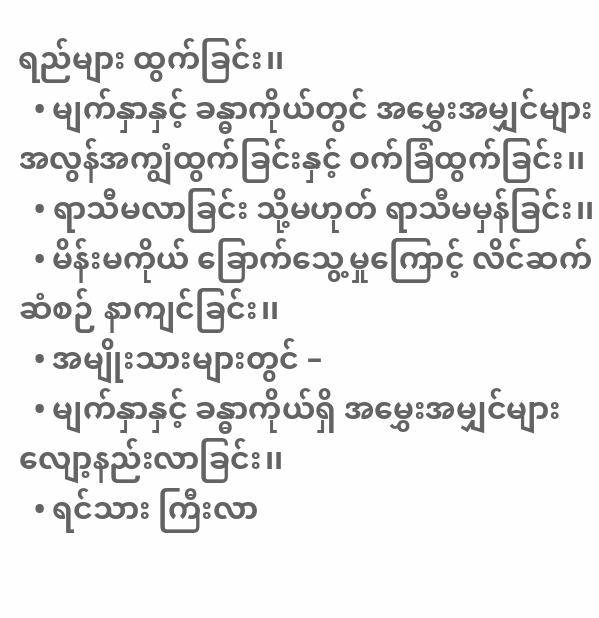ရည်များ ထွက်ခြင်း၊၊
  • မျက်နှာနှင့် ခန္ဓာကိုယ်တွင် အမွှေးအမျှင်များ အလွန်အကျွံထွက်ခြင်းနှင့် ဝက်ခြံထွက်ခြင်း၊၊
  • ရာသီမလာခြင်း သို့မဟုတ် ရာသီမမှန်ခြင်း၊၊
  • မိန်းမကိုယ် ခြောက်သွေ့မှုကြောင့် လိင်ဆက်ဆံစဉ် နာကျင်ခြင်း၊၊
  • အမျိုးသားများတွင် –
  • မျက်နှာနှင့် ခန္ဓာကိုယ်ရှိ အမွှေးအမျှင်များ လျော့နည်းလာခြင်း၊၊
  • ရင်သား ကြီးလာ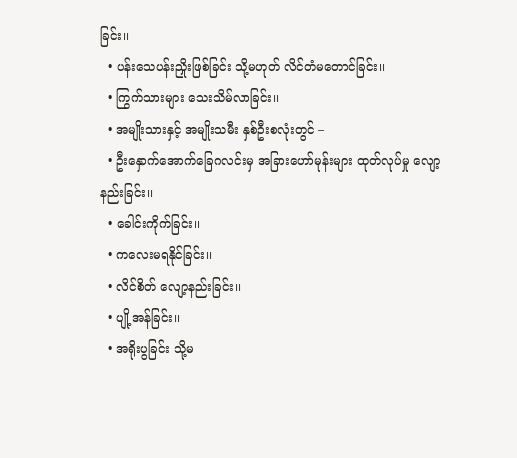ခြင်း၊၊
  • ပန်းသေပန်းညှိုးဖြစ်ခြင်း သို့မဟုတ် လိင်တံမတောင်ခြင်း၊၊
  • ကြွက်သားများ သေးသိမ်လာခြင်း၊၊
  • အမျိုးသားနှင့် အမျိုးသမီး နှစ်ဦးစလုံးတွင် –
  • ဦးနှောက်အောက်ခြေဂလင်းမှ အခြားဟော်မုန်းများ ထုတ်လုပ်မှု လျော့နည်းခြင်း၊၊
  • ခေါင်းကိုက်ခြင်း၊၊
  • ကလေးမရနိုင်ခြင်း၊၊
  • လိင်စိတ် လျော့နည်းခြင်း၊၊
  • ပျို့အန်ခြင်း၊၊
  • အရိုးပွခြင်း သို့မ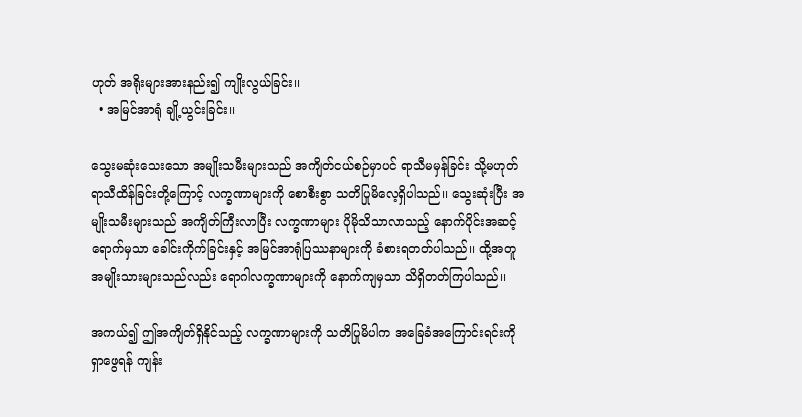ဟုတ် အရိုးများအားနည်း၍ ကျိုးလွယ်ခြင်း၊၊
  • အမြင်အာရုံ ချို့ယွင်းခြင်း၊၊

သွေးမဆုံးသေးသော အမျိုးသမီးများသည် အကျိတ်ငယ်စဉ်မှာပင် ရာသီမမှန်ခြင်း သို့မဟုတ် ရာသီထိန်ခြင်းတို့ကြောင့် လက္ခဏာများကို စောစီးစွာ သတိပြုမိလေ့ရှိပါသည်၊၊ သွေးဆုံးပြီး အမျိုးသမီးများသည် အကျိတ်ကြီးလာပြီး လက္ခဏာများ ပိုမိုသိသာလာသည့် နောက်ပိုင်းအဆင့်ရောက်မှသာ ခေါင်းကိုက်ခြင်းနှင့် အမြင်အာရုံပြဿနာများကို ခံစားရတတ်ပါသည်၊၊ ထို့အတူ အမျိုးသားများသည်လည်း ရောဂါလက္ခဏာများကို နောက်ကျမှသာ သိရှိတတ်ကြပါသည်၊၊

အကယ်၍ ဤအကျိတ်ရှိနိုင်သည့် လက္ခဏာများကို သတိပြုမိပါက အခြေခံအကြောင်းရင်းကို ရှာဖွေရန် ကျန်း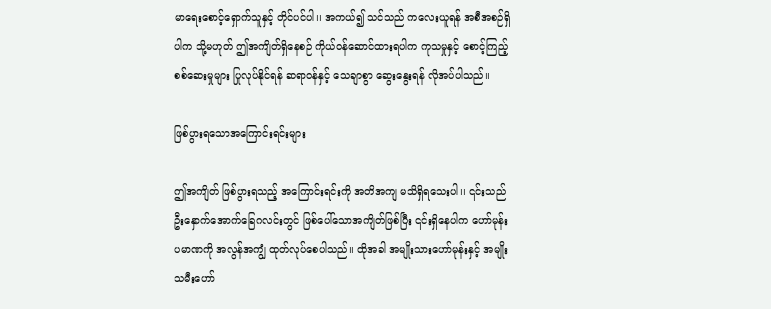မာရေးစောင့်ရှောက်သူနှင့် တိုင်ပင်ပါ၊၊ အကယ်၍ သင်သည် ကလေးယူရန် အစီအစဉ်ရှိပါက သို့မဟုတ် ဤအကျိတ်ရှိနေစဉ် ကိုယ်ဝန်ဆောင်ထားရပါက ကုသမှုနှင့် စောင့်ကြည့်စစ်ဆေးမှုများ ပြုလုပ်နိုင်ရန် ဆရာဝန်နှင့် သေချာစွာ ဆွေးနွေးရန် လိုအပ်ပါသည်၊၊

ဖြစ်ပွားရသောအကြောင်းရင်းများ

ဤအကျိတ် ဖြစ်ပွားရသည့် အကြောင်းရင်းကို အတိအကျ မသိရှိရသေးပါ၊၊ ၎င်းသည် ဦးနှောက်အောက်ခြေဂလင်းတွင် ဖြစ်ပေါ်သောအကျိတ်ဖြစ်ပြီး ၎င်းရှိနေပါက ဟော်မုန်းပမာဏကို အလွန်အကျွံ ထုတ်လုပ်စေပါသည်၊၊ ထိုအခါ အမျိုးသားဟော်မုန်းနှင့် အမျိုးသမီးဟော်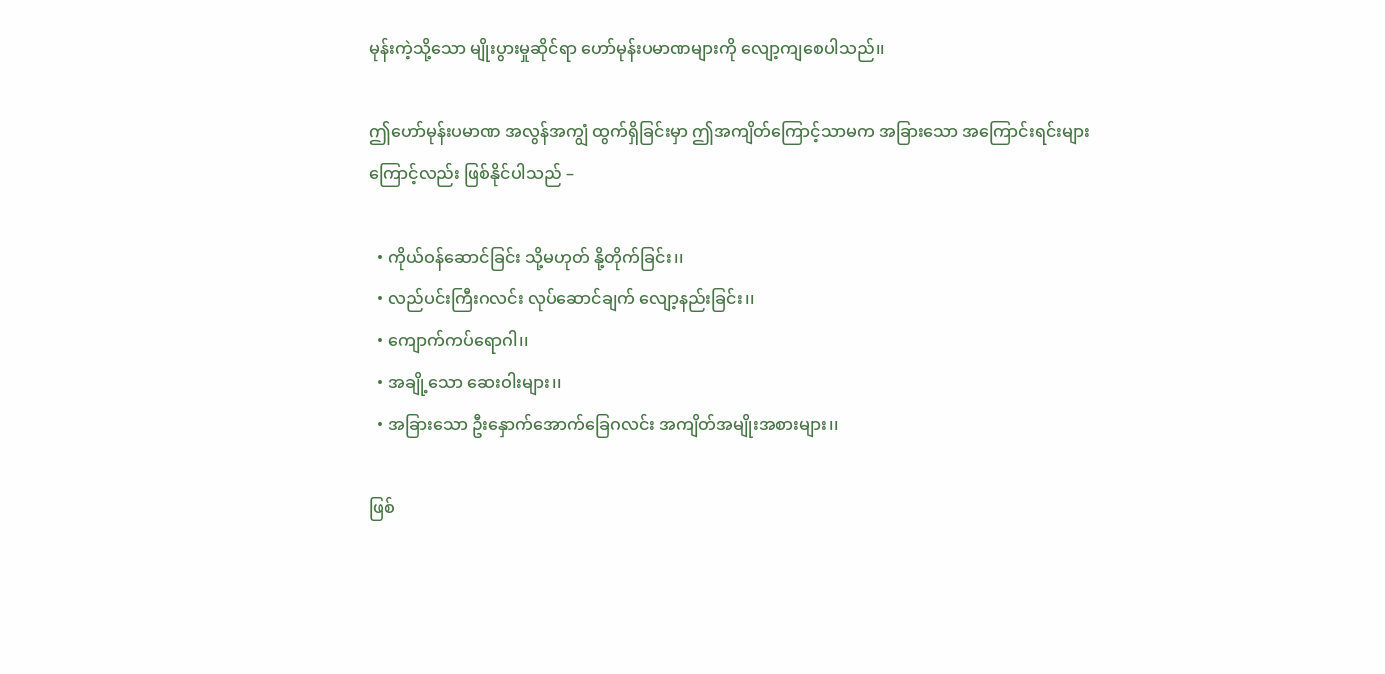မုန်းကဲ့သို့သော မျိုးပွားမှုဆိုင်ရာ ဟော်မုန်းပမာဏများကို လျော့ကျစေပါသည်၊၊

ဤဟော်မုန်းပမာဏ အလွန်အကျွံ ထွက်ရှိခြင်းမှာ ဤအကျိတ်ကြောင့်သာမက အခြားသော အကြောင်းရင်းများကြောင့်လည်း ဖြစ်နိုင်ပါသည် –

  • ကိုယ်ဝန်ဆောင်ခြင်း သို့မဟုတ် နို့တိုက်ခြင်း၊၊
  • လည်ပင်းကြီးဂလင်း လုပ်ဆောင်ချက် လျော့နည်းခြင်း၊၊
  • ကျောက်ကပ်ရောဂါ၊၊
  • အချို့သော ဆေးဝါးများ၊၊
  • အခြားသော ဦးနှောက်အောက်ခြေဂလင်း အကျိတ်အမျိုးအစားများ၊၊

ဖြစ်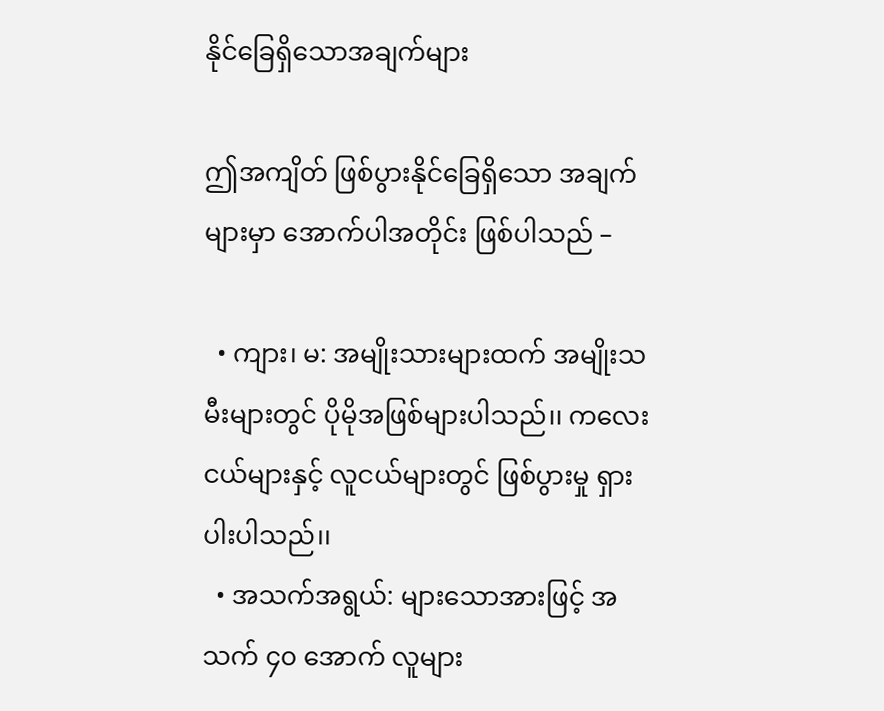နိုင်ခြေရှိသောအချက်များ

ဤအကျိတ် ဖြစ်ပွားနိုင်ခြေရှိသော အချက်များမှာ အောက်ပါအတိုင်း ဖြစ်ပါသည် –

  • ကျား၊ မ: အမျိုးသားများထက် အမျိုးသမီးများတွင် ပိုမိုအဖြစ်များပါသည်၊၊ ကလေးငယ်များနှင့် လူငယ်များတွင် ဖြစ်ပွားမှု ရှားပါးပါသည်၊၊
  • အသက်အရွယ်: များသောအားဖြင့် အသက် ၄၀ အောက် လူများ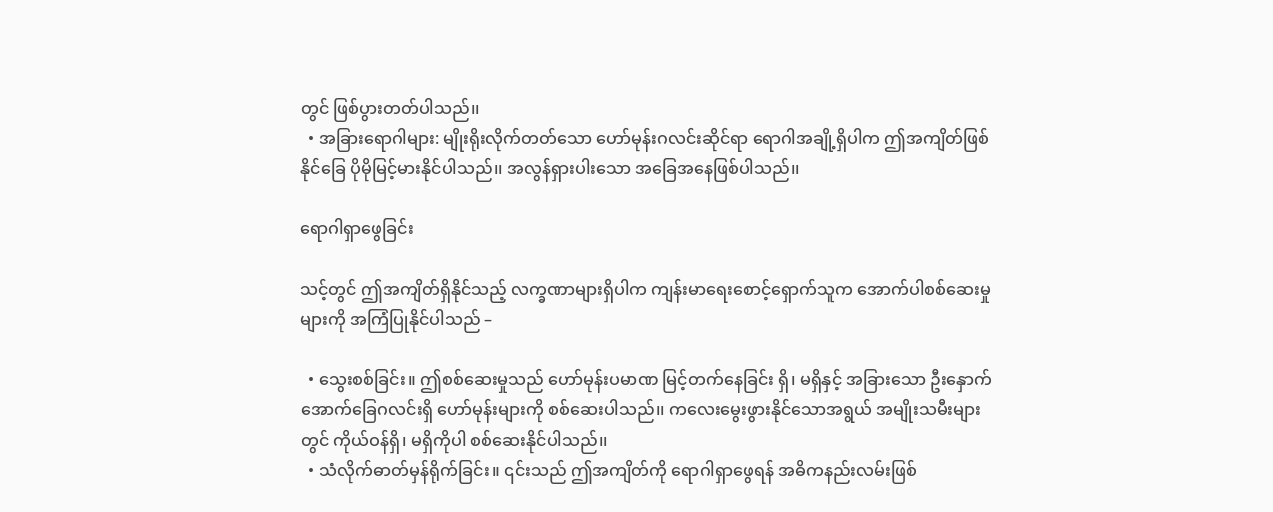တွင် ဖြစ်ပွားတတ်ပါသည်၊၊
  • အခြားရောဂါများ: မျိုးရိုးလိုက်တတ်သော ဟော်မုန်းဂလင်းဆိုင်ရာ ရောဂါအချို့ရှိပါက ဤအကျိတ်ဖြစ်နိုင်ခြေ ပိုမိုမြင့်မားနိုင်ပါသည်၊၊ အလွန်ရှားပါးသော အခြေအနေဖြစ်ပါသည်၊၊

ရောဂါရှာဖွေခြင်း

သင့်တွင် ဤအကျိတ်ရှိနိုင်သည့် လက္ခဏာများရှိပါက ကျန်းမာရေးစောင့်ရှောက်သူက အောက်ပါစစ်ဆေးမှုများကို အကြံပြုနိုင်ပါသည် –

  • သွေးစစ်ခြင်း။ ဤစစ်ဆေးမှုသည် ဟော်မုန်းပမာဏ မြင့်တက်နေခြင်း ရှိ၊ မရှိနှင့် အခြားသော ဦးနှောက်အောက်ခြေဂလင်းရှိ ဟော်မုန်းများကို စစ်ဆေးပါသည်၊၊ ကလေးမွေးဖွားနိုင်သောအရွယ် အမျိုးသမီးများတွင် ကိုယ်ဝန်ရှိ၊ မရှိကိုပါ စစ်ဆေးနိုင်ပါသည်၊၊
  • သံလိုက်ဓာတ်မှန်ရိုက်ခြင်း။ ၎င်းသည် ဤအကျိတ်ကို ရောဂါရှာဖွေရန် အဓိကနည်းလမ်းဖြစ်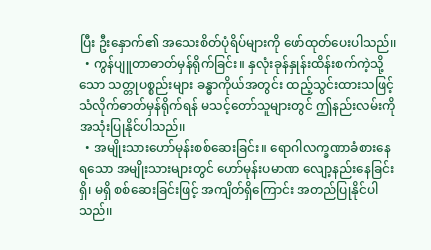ပြီး ဦးနှောက်၏ အသေးစိတ်ပုံရိပ်များကို ဖော်ထုတ်ပေးပါသည်၊၊
  • ကွန်ပျူတာဓာတ်မှန်ရိုက်ခြင်း။ နှလုံးခုန်နှုန်းထိန်းစက်ကဲ့သို့သော သတ္တုပစ္စည်းများ ခန္ဓာကိုယ်အတွင်း ထည့်သွင်းထားသဖြင့် သံလိုက်ဓာတ်မှန်ရိုက်ရန် မသင့်တော်သူများတွင် ဤနည်းလမ်းကို အသုံးပြုနိုင်ပါသည်၊၊
  • အမျိုးသားဟော်မုန်းစစ်ဆေးခြင်း။ ရောဂါလက္ခဏာခံစားနေရသော အမျိုးသားများတွင် ဟော်မုန်းပမာဏ လျော့နည်းနေခြင်း ရှိ၊ မရှိ စစ်ဆေးခြင်းဖြင့် အကျိတ်ရှိကြောင်း အတည်ပြုနိုင်ပါသည်၊၊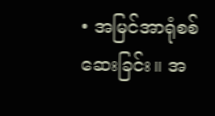• အမြင်အာရုံစစ်ဆေးခြင်း။ အ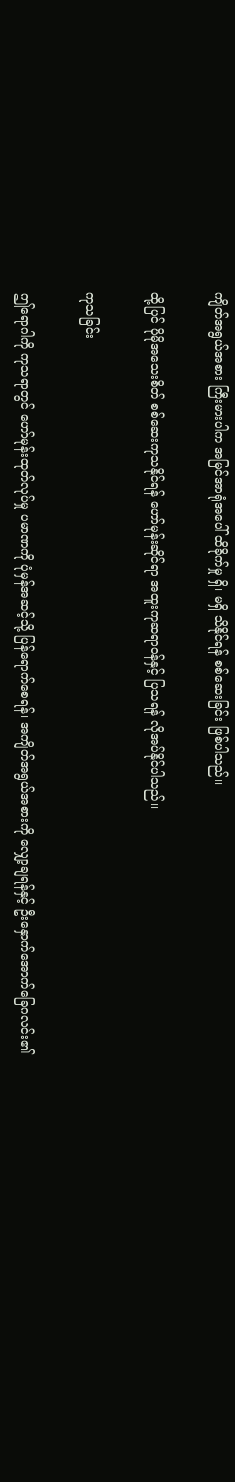ကျိတ်အရွယ်အစား ကြီးမားပါက အမြင်အာရုံအပေါ် ထိခိုက်မှု ရှိ၊ မရှိ သိနိုင်ရန် စစ်ဆေးခြင်း ဖြစ်ပါသည်၊၊

ထို့ပြင် ပိုမိုအသေးစိတ် စစ်ဆေးကုသနိုင်ရန် ဟော်မုန်းဆိုင်ရာ အထူးကုဆရာဝန်နှင့် ပြသရန် လိုအပ်နိုင်ပါသည်၊၊

ကုသခြင်း

ဤရောဂါကို ကုသရာတွင် ဟော်မုန်းထုတ်လုပ်မှု ပမာဏကို ပုံမှန်အဆင့်သို့ ပြန်ရောက်စေရန်၊ အကျိတ်အရွယ်အစားကို လျှော့ချရန်နှင့် ဦးနှောက်အောက်ခြေဂလင်း၏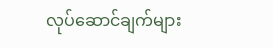လုပ်ဆောင်ချက်များ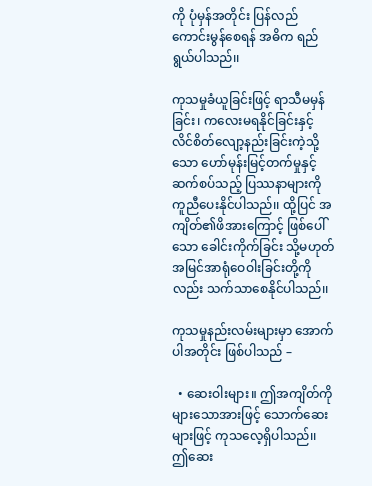ကို ပုံမှန်အတိုင်း ပြန်လည်ကောင်းမွန်စေရန် အဓိက ရည်ရွယ်ပါသည်၊၊

ကုသမှုခံယူခြင်းဖြင့် ရာသီမမှန်ခြင်း၊ ကလေးမရနိုင်ခြင်းနှင့် လိင်စိတ်လျော့နည်းခြင်းကဲ့သို့သော ဟော်မုန်းမြင့်တက်မှုနှင့် ဆက်စပ်သည့် ပြဿနာများကို ကူညီပေးနိုင်ပါသည်၊၊ ထို့ပြင် အကျိတ်၏ဖိအားကြောင့် ဖြစ်ပေါ်သော ခေါင်းကိုက်ခြင်း သို့မဟုတ် အမြင်အာရုံဝေဝါးခြင်းတို့ကိုလည်း သက်သာစေနိုင်ပါသည်၊၊

ကုသမှုနည်းလမ်းများမှာ အောက်ပါအတိုင်း ဖြစ်ပါသည် –

  • ဆေးဝါးများ။ ဤအကျိတ်ကို များသောအားဖြင့် သောက်ဆေးများဖြင့် ကုသလေ့ရှိပါသည်၊၊ ဤဆေး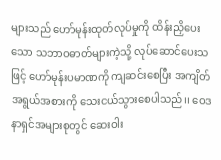များသည် ဟော်မုန်းထုတ်လုပ်မှုကို ထိန်းညှိပေးသော သဘာဝဓာတ်များကဲ့သို့ လုပ်ဆောင်ပေးသဖြင့် ဟော်မုန်းပမာဏကို ကျဆင်းစေပြီး အကျိတ်အရွယ်အစားကို သေးငယ်သွားစေပါသည်၊၊ ဝေဒနာရှင်အများစုတွင် ဆေးဝါး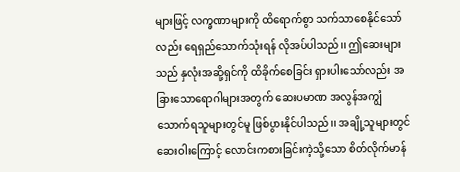များဖြင့် လက္ခဏာများကို ထိရောက်စွာ သက်သာစေနိုင်သော်လည်း ရေရှည်သောက်သုံးရန် လိုအပ်ပါသည်၊၊ ဤဆေးများသည် နှလုံးအဆို့ရှင်ကို ထိခိုက်စေခြင်း ရှားပါးသော်လည်း အခြားသောရောဂါများအတွက် ဆေးပမာဏ အလွန်အကျွံ သောက်ရသူများတွင်မူ ဖြစ်ပွားနိုင်ပါသည်၊၊ အချို့သူများတွင် ဆေးဝါးကြောင့် လောင်းကစားခြင်းကဲ့သို့သော စိတ်လိုက်မာန်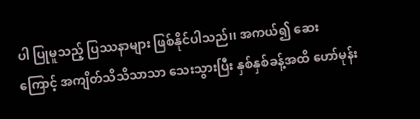ပါ ပြုမူသည့် ပြဿနာများ ဖြစ်နိုင်ပါသည်၊၊ အကယ်၍ ဆေးကြောင့် အကျိတ်သိသိသာသာ သေးသွားပြီး နှစ်နှစ်ခန့်အထိ ဟော်မုန်း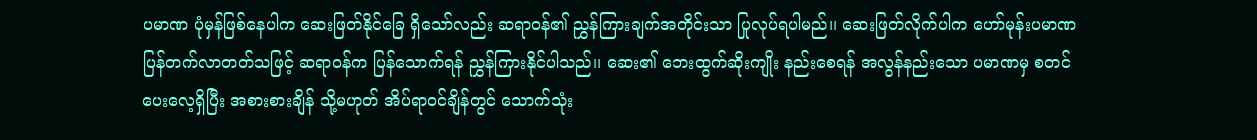ပမာဏ ပုံမှန်ဖြစ်နေပါက ဆေးဖြတ်နိုင်ခြေ ရှိသော်လည်း ဆရာဝန်၏ ညွှန်ကြားချက်အတိုင်းသာ ပြုလုပ်ရပါမည်၊၊ ဆေးဖြတ်လိုက်ပါက ဟော်မုန်းပမာဏ ပြန်တက်လာတတ်သဖြင့် ဆရာဝန်က ပြန်သောက်ရန် ညွှန်ကြားနိုင်ပါသည်၊၊ ဆေး၏ ဘေးထွက်ဆိုးကျိုး နည်းစေရန် အလွန်နည်းသော ပမာဏမှ စတင်ပေးလေ့ရှိပြီး အစားစားချိန် သို့မဟုတ် အိပ်ရာဝင်ချိန်တွင် သောက်သုံး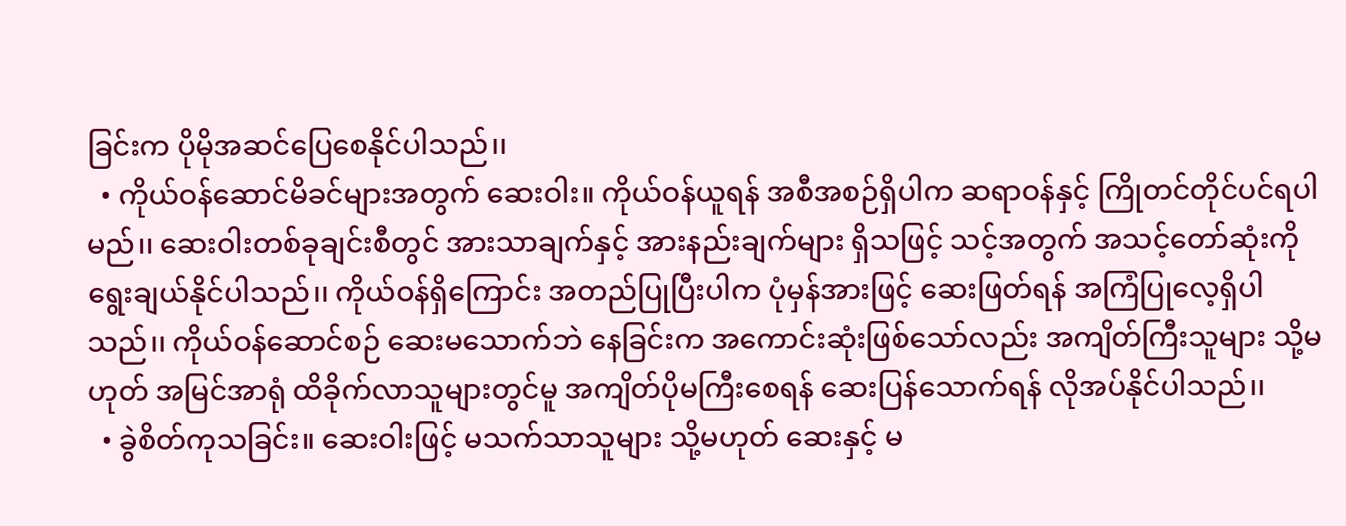ခြင်းက ပိုမိုအဆင်ပြေစေနိုင်ပါသည်၊၊
  • ကိုယ်ဝန်ဆောင်မိခင်များအတွက် ဆေးဝါး။ ကိုယ်ဝန်ယူရန် အစီအစဉ်ရှိပါက ဆရာဝန်နှင့် ကြိုတင်တိုင်ပင်ရပါမည်၊၊ ဆေးဝါးတစ်ခုချင်းစီတွင် အားသာချက်နှင့် အားနည်းချက်များ ရှိသဖြင့် သင့်အတွက် အသင့်တော်ဆုံးကို ရွေးချယ်နိုင်ပါသည်၊၊ ကိုယ်ဝန်ရှိကြောင်း အတည်ပြုပြီးပါက ပုံမှန်အားဖြင့် ဆေးဖြတ်ရန် အကြံပြုလေ့ရှိပါသည်၊၊ ကိုယ်ဝန်ဆောင်စဉ် ဆေးမသောက်ဘဲ နေခြင်းက အကောင်းဆုံးဖြစ်သော်လည်း အကျိတ်ကြီးသူများ သို့မဟုတ် အမြင်အာရုံ ထိခိုက်လာသူများတွင်မူ အကျိတ်ပိုမကြီးစေရန် ဆေးပြန်သောက်ရန် လိုအပ်နိုင်ပါသည်၊၊
  • ခွဲစိတ်ကုသခြင်း။ ဆေးဝါးဖြင့် မသက်သာသူများ သို့မဟုတ် ဆေးနှင့် မ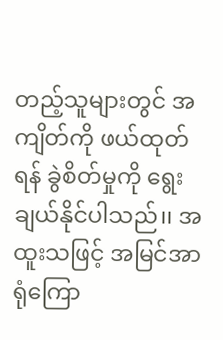တည့်သူများတွင် အကျိတ်ကို ဖယ်ထုတ်ရန် ခွဲစိတ်မှုကို ရွေးချယ်နိုင်ပါသည်၊၊ အထူးသဖြင့် အမြင်အာရုံကြော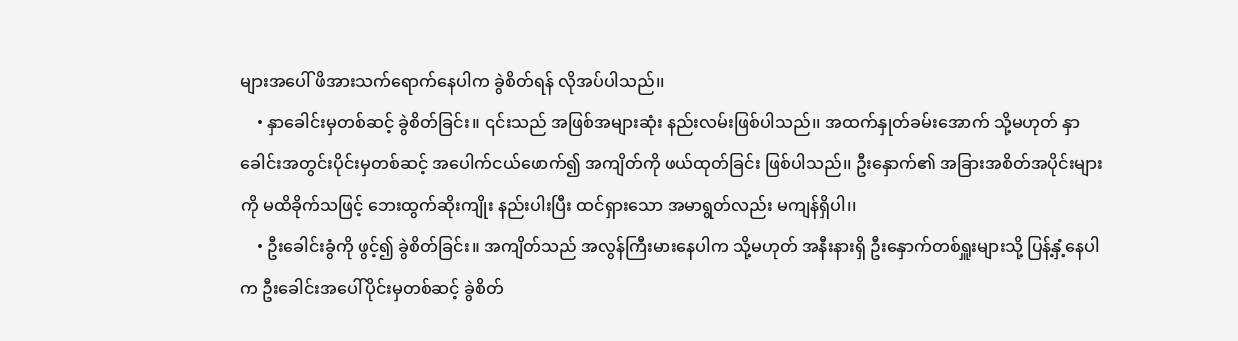များအပေါ် ဖိအားသက်ရောက်နေပါက ခွဲစိတ်ရန် လိုအပ်ပါသည်၊၊
    • နှာခေါင်းမှတစ်ဆင့် ခွဲစိတ်ခြင်း။ ၎င်းသည် အဖြစ်အများဆုံး နည်းလမ်းဖြစ်ပါသည်၊၊ အထက်နှုတ်ခမ်းအောက် သို့မဟုတ် နှာခေါင်းအတွင်းပိုင်းမှတစ်ဆင့် အပေါက်ငယ်ဖောက်၍ အကျိတ်ကို ဖယ်ထုတ်ခြင်း ဖြစ်ပါသည်၊၊ ဦးနှောက်၏ အခြားအစိတ်အပိုင်းများကို မထိခိုက်သဖြင့် ဘေးထွက်ဆိုးကျိုး နည်းပါးပြီး ထင်ရှားသော အမာရွတ်လည်း မကျန်ရှိပါ၊၊
    • ဦးခေါင်းခွံကို ဖွင့်၍ ခွဲစိတ်ခြင်း။ အကျိတ်သည် အလွန်ကြီးမားနေပါက သို့မဟုတ် အနီးနားရှိ ဦးနှောက်တစ်ရှူးများသို့ ပြန့်နှံ့နေပါက ဦးခေါင်းအပေါ်ပိုင်းမှတစ်ဆင့် ခွဲစိတ်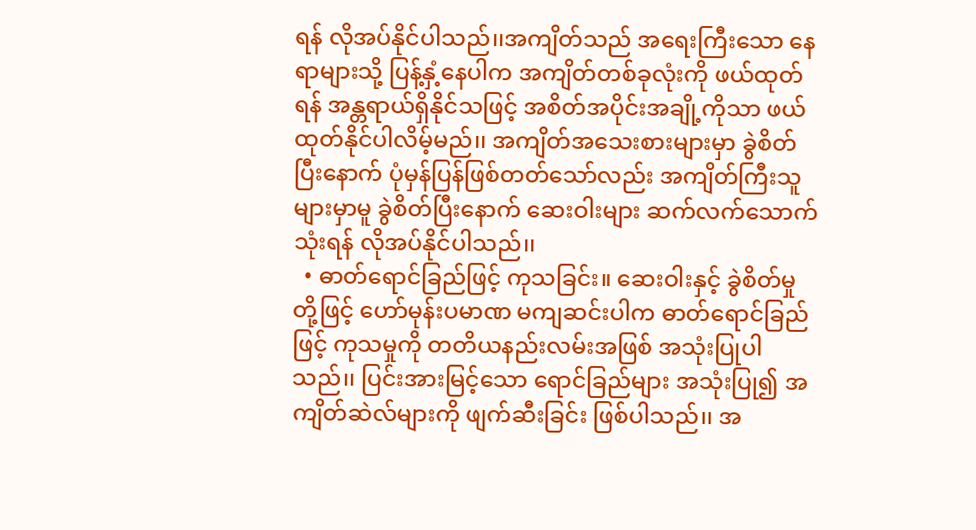ရန် လိုအပ်နိုင်ပါသည်၊၊အကျိတ်သည် အရေးကြီးသော နေရာများသို့ ပြန့်နှံ့နေပါက အကျိတ်တစ်ခုလုံးကို ဖယ်ထုတ်ရန် အန္တရာယ်ရှိနိုင်သဖြင့် အစိတ်အပိုင်းအချို့ကိုသာ ဖယ်ထုတ်နိုင်ပါလိမ့်မည်၊၊ အကျိတ်အသေးစားများမှာ ခွဲစိတ်ပြီးနောက် ပုံမှန်ပြန်ဖြစ်တတ်သော်လည်း အကျိတ်ကြီးသူများမှာမူ ခွဲစိတ်ပြီးနောက် ဆေးဝါးများ ဆက်လက်သောက်သုံးရန် လိုအပ်နိုင်ပါသည်၊၊
  • ဓာတ်ရောင်ခြည်ဖြင့် ကုသခြင်း။ ဆေးဝါးနှင့် ခွဲစိတ်မှုတို့ဖြင့် ဟော်မုန်းပမာဏ မကျဆင်းပါက ဓာတ်ရောင်ခြည်ဖြင့် ကုသမှုကို တတိယနည်းလမ်းအဖြစ် အသုံးပြုပါသည်၊၊ ပြင်းအားမြင့်သော ရောင်ခြည်များ အသုံးပြု၍ အကျိတ်ဆဲလ်များကို ဖျက်ဆီးခြင်း ဖြစ်ပါသည်၊၊ အ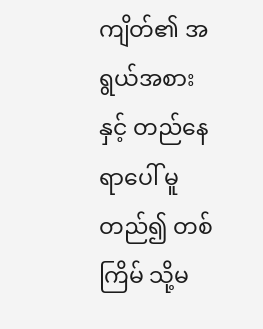ကျိတ်၏ အရွယ်အစားနှင့် တည်နေရာပေါ် မူတည်၍ တစ်ကြိမ် သို့မ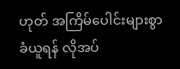ဟုတ် အကြိမ်ပေါင်းများစွာ ခံယူရန် လိုအပ်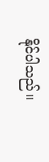နိုင်ပါသည်၊၊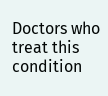Doctors who treat this condition